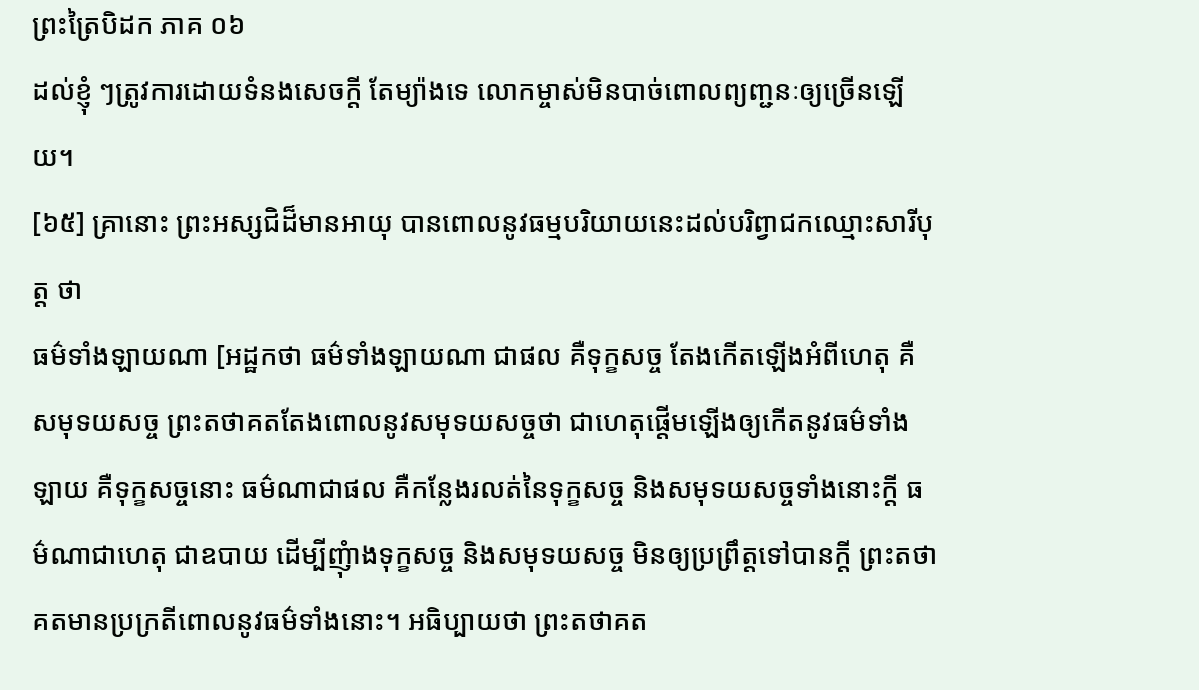ព្រះត្រៃបិដក ភាគ ០៦
ដល់ខ្ញុំ ៗត្រូវការដោយទំនងសេចក្តី តែម្យ៉ាងទេ លោកម្ចាស់មិនបាច់ពោលព្យញ្ជនៈឲ្យច្រើនឡើយ។
[៦៥] គ្រានោះ ព្រះអស្សជិដ៏មានអាយុ បានពោលនូវធម្មបរិយាយនេះដល់បរិព្វាជកឈ្មោះសារីបុត្ត ថា
ធម៌ទាំងឡាយណា [អដ្ឋកថា ធម៌ទាំងឡាយណា ជាផល គឺទុក្ខសច្ច តែងកើតឡើងអំពីហេតុ គឺសមុទយសច្ច ព្រះតថាគតតែងពោលនូវសមុទយសច្ចថា ជាហេតុផ្តើមឡើងឲ្យកើតនូវធម៌ទាំងឡាយ គឺទុក្ខសច្ចនោះ ធម៌ណាជាផល គឺកន្លែងរលត់នៃទុក្ខសច្ច និងសមុទយសច្ចទាំងនោះក្តី ធម៌ណាជាហេតុ ជាឧបាយ ដើម្បីញុំាងទុក្ខសច្ច និងសមុទយសច្ច មិនឲ្យប្រព្រឹត្តទៅបានក្តី ព្រះតថាគតមានប្រក្រតីពោលនូវធម៌ទាំងនោះ។ អធិប្បាយថា ព្រះតថាគត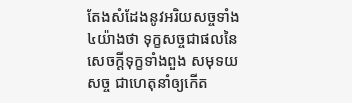តែងសំដែងនូវអរិយសច្ចទាំង៤យ៉ាងថា ទុក្ខសច្ចជាផលនៃសេចក្តីទុក្ខទាំងពួង សមុទយសច្ច ជាហេតុនាំឲ្យកើត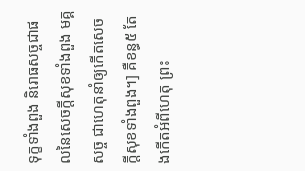ទុក្ខទាំងពួង និរោធសច្ចជាផលនៃសេចក្តីសុខទាំងពួង មគ្គសច្ច ជាហេតុនាំឲ្យកើតសេចក្តីសុខទាំងពួង។] គឺខន្ធ៥ តែងកើតអំពីហេតុ ព្រះ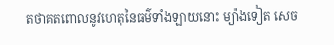តថាគតពោលនូវហេតុនៃធម៌ទាំងឡាយនោះ ម្យ៉ាងទៀត សេច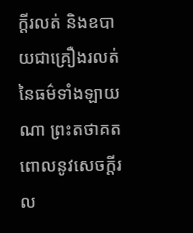ក្តីរលត់ និងឧបាយជាគ្រឿងរលត់នៃធម៌ទាំងឡាយណា ព្រះតថាគតពោលនូវសេចក្តីរល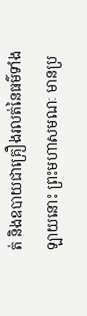ត់ និងឧបាយជាគ្រឿងរលត់នៃធម៌ទាំងឡាយនោះ ព្រះមហាសមណៈ មានប្រ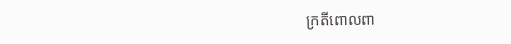ក្រតីពោលពា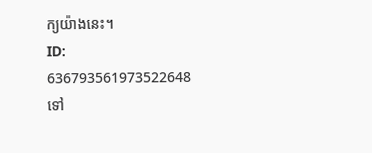ក្យយ៉ាងនេះ។
ID: 636793561973522648
ទៅ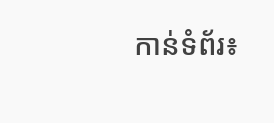កាន់ទំព័រ៖